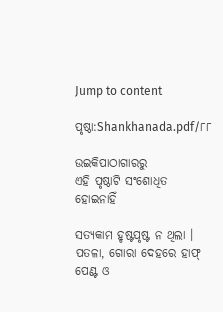Jump to content

ପୃଷ୍ଠା:Shankhanada.pdf/୮୮

ଉଇକିପାଠାଗାର‌ରୁ
ଏହି ପୃଷ୍ଠାଟି ସଂଶୋଧିତ ହୋଇନାହିଁ

ସତ୍ୟକାମ ହୃଷ୍ଟପୃଷ୍ଟ ନ ଥିଲା । ପତଳା, ଗୋରା ଦେହରେ ହାଫ୍ ପେଣ୍ଟ ଓ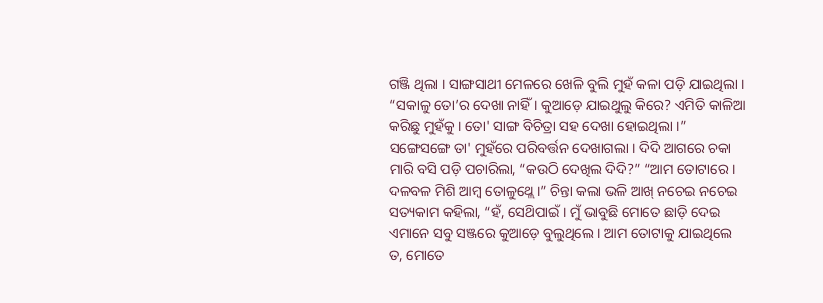ଗଞ୍ଜି ଥିଲା । ସାଙ୍ଗସାଥୀ ମେଳରେ ଖେଳି ବୁଲି ମୁହଁ କଳା ପଡ଼ି ଯାଇଥିଲା । “ସକାଳୁ ତୋ’ର ଦେଖା ନାହିଁ । କୁଆଡ଼େ ଯାଇଥୁଲୁ କିରେ? ଏମିତି କାଳିଆ କରିଛୁ ମୁହଁକୁ । ତୋ' ସାଙ୍ଗ ବିଚିତ୍ରା ସହ ଦେଖା ହୋଇଥିଲା ।” ସଙ୍ଗେସଙ୍ଗେ ତା' ମୁହଁରେ ପରିବର୍ତ୍ତନ ଦେଖାଗଲା । ଦିଦି ଆଗରେ ଚକା ମାରି ବସି ପଡ଼ି ପଚାରିଲା, “କଉଠି ଦେଖିଲ ଦିଦି?” “ଆମ ତୋଟାରେ । ଦଳବଳ ମିଶି ଆମ୍ବ ତୋଳୁଥ୍ଲେ ।” ଚିନ୍ତା କଲା ଭଳି ଆଖ୍ ନଚେଇ ନଚେଇ ସତ୍ୟକାମ କହିଲା, “ହଁ, ସେଥ‌ିପାଇଁ । ମୁଁ ଭାବୁଛି ମୋତେ ଛାଡ଼ି ଦେଇ ଏମାନେ ସବୁ ସଞ୍ଜରେ କୁଆଡ଼େ ବୁଲୁଥିଲେ । ଆମ ତୋଟାକୁ ଯାଇଥିଲେ ତ, ମୋତେ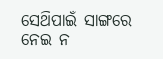ସେଥ‌ିପାଇଁ ସାଙ୍ଗରେ ନେଇ ନ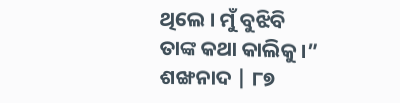ଥିଲେ । ମୁଁ ବୁଝିବି ତାଙ୍କ କଥା କାଲିକୁ ।” ଶଙ୍ଖନାଦ | ୮୭